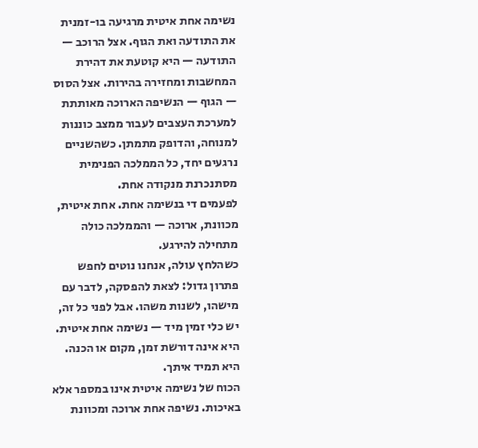נשימה אחת איטית מרגיעה בו-זמנית את התודעה ואת הגוף. אצל הרוכב — התודעה — היא קוטעת את דהירת המחשבות ומחזירה בהירות. אצל הסוס — הגוף — הנשיפה הארוכה מאותתת למערכת העצבים לעבור ממצב כוננות למנוחה, והדופק מתמתן. כשהשניים נרגעים יחד, כל הממלכה הפנימית מסתנכרנת מנקודה אחת.
לפעמים די בנשימה אחת. אחת איטית, מכוונת, ארוכה — והממלכה כולה מתחילה להירגע.
כשהלחץ עולה, אנחנו נוטים לחפש פתרון גדול: לצאת להפסקה, לדבר עם מישהו, לשנות משהו. אבל לפני כל זה, יש כלי זמין מיד — נשימה אחת איטית. היא אינה דורשת זמן, מקום או הכנה. היא תמיד איתך.
הכוח של נשימה איטית אינו במספר אלא באיכות. נשיפה אחת ארוכה ומכוונת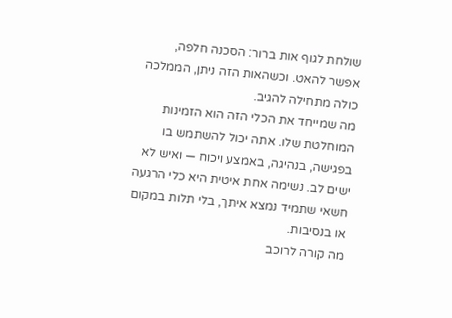שולחת לגוף אות ברור: הסכנה חלפה, אפשר להאט. וכשהאות הזה ניתן, הממלכה כולה מתחילה להגיב.
מה שמייחד את הכלי הזה הוא הזמינות המוחלטת שלו. אתה יכול להשתמש בו בפגישה, בנהיגה, באמצע ויכוח — ואיש לא ישים לב. נשימה אחת איטית היא כלי הרגעה חשאי שתמיד נמצא איתך, בלי תלות במקום או בנסיבות.
מה קורה לרוכב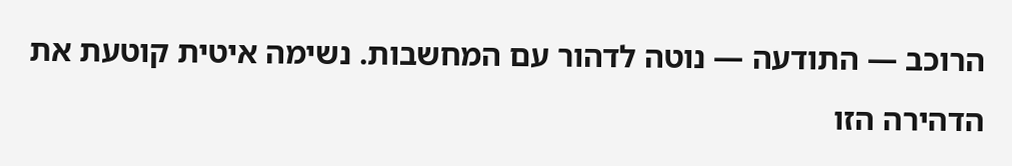הרוכב — התודעה — נוטה לדהור עם המחשבות. נשימה איטית קוטעת את הדהירה הזו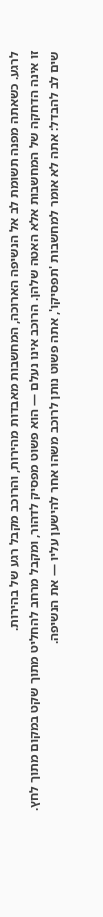לרגע. כשאתה מפנה תשומת לב אל הנשיפה הארוכה, המחשבות מאבדות מהירות, והרוכב מקבל רגע של בהירות.
זו אינה הדחקה של המחשבות אלא האטה שלהן. הרוכב אינו נעלם — הוא פשוט מפסיק לדהור, ומקבל מרחב להחליט מתוך שקט במקום מתוך לחץ.
שים לב להבדל: אתה לא אומר למחשבות 'תפסיקו', אתה פשוט נותן לרוכב משהו אחר להישען עליו — את הנשיפה.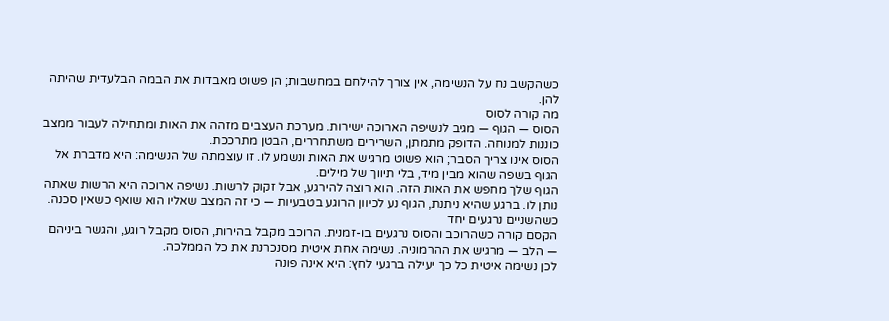כשהקשב נח על הנשימה, אין צורך להילחם במחשבות; הן פשוט מאבדות את הבמה הבלעדית שהיתה להן.
מה קורה לסוס
הסוס — הגוף — מגיב לנשיפה הארוכה ישירות. מערכת העצבים מזהה את האות ומתחילה לעבור ממצב כוננות למנוחה. הדופק מתמתן, השרירים משתחררים, הבטן מתרככת.
הסוס אינו צריך הסבר; הוא פשוט מרגיש את האות ונשמע לו. זו עוצמתה של הנשימה: היא מדברת אל הגוף בשפה שהוא מבין מיד, בלי תיווך של מילים.
הגוף שלך מחפש את האות הזה. הוא רוצה להירגע, אבל זקוק לרשות. נשיפה ארוכה היא הרשות שאתה נותן לו. ברגע שהיא ניתנת, הגוף נע לכיוון הרוגע בטבעיות — כי זה המצב שאליו הוא שואף כשאין סכנה.
כשהשניים נרגעים יחד
הקסם קורה כשהרוכב והסוס נרגעים בו-זמנית. הרוכב מקבל בהירות, הסוס מקבל רוגע, והגשר ביניהם — הלב — מרגיש את ההרמוניה. נשימה אחת איטית מסנכרנת את כל הממלכה.
לכן נשימה איטית כל כך יעילה ברגעי לחץ: היא אינה פונה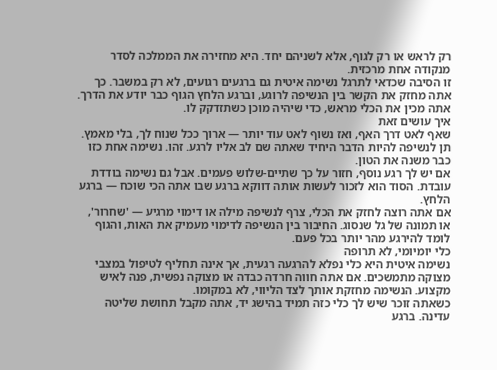רק לראש או רק לגוף, אלא לשניהם יחד. היא מחזירה את הממלכה לסדר מנקודה אחת מרכזית.
זו הסיבה שכדאי לתרגל נשימה איטית גם ברגעים רגועים, לא רק במשבר. כך אתה מחזק את הקשר בין הנשיפה לרוגע, וברגע הלחץ הגוף כבר יודע את הדרך. אתה מכין את הכלי מראש, כדי שיהיה מוכן כשתזדקק לו.
איך עושים זאת
שאף לאט דרך האף, ואז נשוף לאט עוד יותר — ארוך ככל שנוח לך, בלי מאמץ. תן לנשיפה להיות הדבר היחיד שאתה שם לב אליו לרגע. זהו. נשימה אחת כזו כבר משנה את הטון.
אם יש לך רגע נוסף, חזור על כך שתיים-שלוש פעמים. אבל גם נשימה בודדת עובדת. הסוד הוא לזכור לעשות אותה דווקא ברגע שבו אתה הכי שוכח — ברגע הלחץ.
אם אתה רוצה לחזק את הכלי, צרף לנשיפה מילה או דימוי מרגיע — 'שחרור', או תמונה של גל שנסוג. החיבור בין הנשיפה לדימוי מעמיק את האות, והגוף לומד להירגע מהר יותר בכל פעם.
כלי יומיומי, לא תרופה
נשימה איטית היא כלי נפלא להרגעה רגעית, אך אינה תחליף לטיפול במצבי מצוקה מתמשכים. אם אתה חווה חרדה כבדה או מצוקה נפשית, פנה לאיש מקצוע. הנשימה מחזקת אותך לצד הליווי, לא במקומו.
כשאתה זוכר שיש לך כלי כזה תמיד בהישג יד, אתה מקבל תחושת שליטה עדינה. ברגע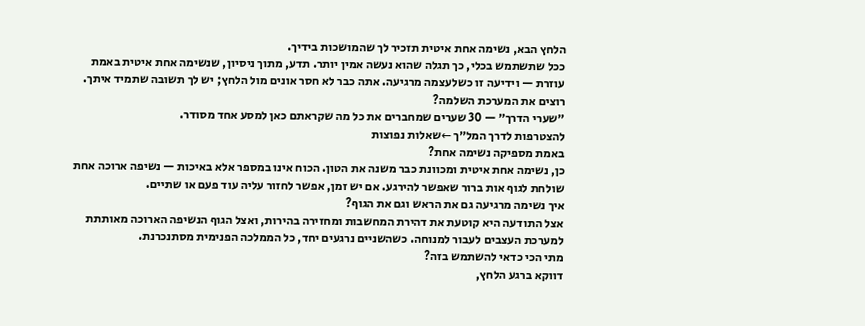הלחץ הבא, נשימה אחת איטית תזכיר לך שהמושכות בידיך.
ככל שתשתמש בכלי, כך תגלה שהוא נעשה אמין יותר. תדע, מתוך ניסיון, שנשימה אחת איטית באמת עוזרת — וידיעה זו כשלעצמה מרגיעה. אתה כבר לא חסר אונים מול הלחץ; יש לך תשובה שתמיד איתך.
רוצים את המערכת השלמה?
״שערי הדרך״ — 30 שערים שמחברים את כל מה שקראתם כאן למסע אחד מסודר.
להצטרפות לדרך המל״ך ←שאלות נפוצות
באמת מספיקה נשימה אחת?
כן, נשימה אחת איטית ומכוונת כבר משנה את הטון. הכוח אינו במספר אלא באיכות — נשיפה ארוכה אחת שולחת לגוף אות ברור שאפשר להירגע. אם יש זמן, אפשר לחזור עליה עוד פעם או שתיים.
איך נשימה מרגיעה גם את הראש וגם את הגוף?
אצל התודעה היא קוטעת את דהירת המחשבות ומחזירה בהירות, ואצל הגוף הנשיפה הארוכה מאותתת למערכת העצבים לעבור למנוחה. כשהשניים נרגעים יחד, כל הממלכה הפנימית מסתנכרנת.
מתי הכי כדאי להשתמש בזה?
דווקא ברגע הלחץ,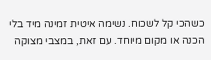כשהכי קל לשכוח. נשימה איטית זמינה מיד בלי הכנה או מקום מיוחד. עם זאת, במצבי מצוקה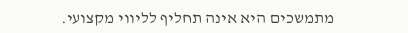מתמשכים היא אינה תחליף לליווי מקצועי.